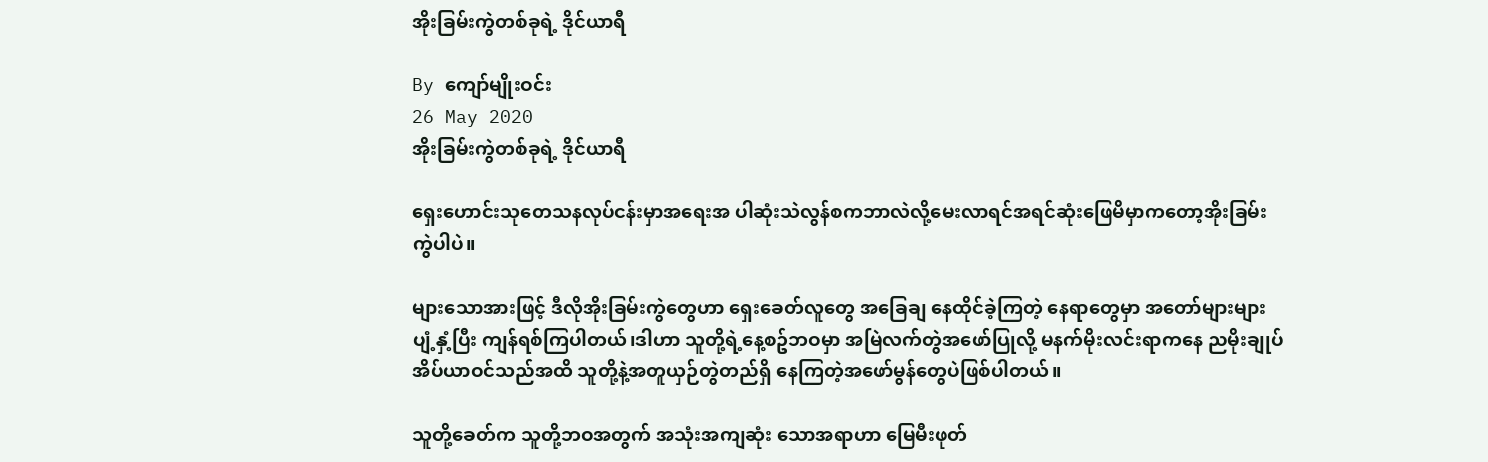အိုးခြမ်းကွဲတစ်ခုရဲ့ ဒိုင်ယာရီ

By ကျော်မျိုးဝင်း
26 May 2020
အိုးခြမ်းကွဲတစ်ခုရဲ့ ဒိုင်ယာရီ

ရှေးဟောင်းသုတေသနလုပ်ငန်းမှာအရေးအ ပါဆုံးသဲလွန်စကဘာလဲလို့မေးလာရင်အရင်ဆုံးဖြေမိမှာကတော့အိုးခြမ်းကွဲပါပဲ။

များသောအားဖြင့် ဒီလိုအိုးခြမ်းကွဲတွေဟာ ရှေးခေတ်လူတွေ အခြေချ နေထိုင်ခဲ့ကြတဲ့ နေရာတွေမှာ အတော်များများ ပျံ့နှံ့ပြီး ကျန်ရစ်ကြပါတယ်၊ဒါဟာ သူတို့ရဲ့နေ့စဥ်ဘဝမှာ အမြဲလက်တွဲအဖော်ပြုလို့ မနက်မိုးလင်းရာကနေ ညမိုးချုပ် အိပ်ယာဝင်သည်အထိ သူတို့နဲ့အတူယှဉ်တွဲတည်ရှိ နေကြတဲ့အဖော်မွန်တွေပဲဖြစ်ပါတယ်။

သူတို့ခေတ်က သူတို့ဘဝအတွက် အသုံးအကျဆုံး သောအရာဟာ မြေမီးဖုတ်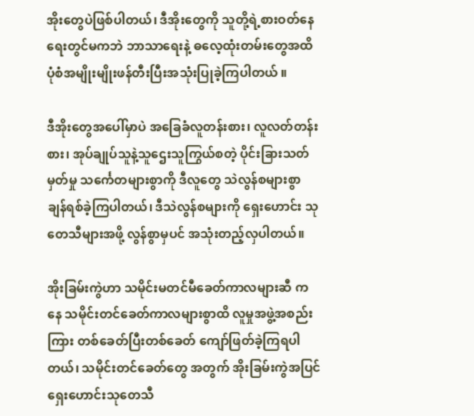အိုးတွေပဲဖြစ်ပါတယ်၊ ဒီအိုးတွေကို သူတို့ရဲ့စားဝတ်နေရေးတွင်မကဘဲ ဘာသာရေးနဲ့ ဓလေ့ထုံးတမ်းတွေအထိ ပုံစံအမျိုးမျိုးဖန်တီးပြီးအသုံးပြုခဲ့ကြပါတယ် ။

ဒီအိုးတွေအပေါ်မှာပဲ အခြေခံလူတန်းစား၊ လူလတ်တန်းစား၊ အုပ်ချုပ်သူနဲ့သူဌေးသူကြွယ်စတဲ့ ပိုင်းခြားသတ်မှတ်မှု သင်္ကေတများစွာကို ဒီလူတွေ သဲလွန်စများစွာ ချန်ရစ်ခဲ့ကြပါတယ်၊ ဒီသဲလွန်စများကို ရှေးဟောင်း သုတေသီများအဖို့ လွန်စွာမှပင် အသုံးတည့်လှပါတယ်။

အိုးခြမ်းကွဲဟာ သမိုင်းမတင်မီခေတ်ကာလများဆီ ကနေ သမိုင်းတင်ခေတ်ကာလများစွာထိ လူမှုအဖွဲ့အစည်းကြား တစ်ခေတ်ပြီးတစ်ခေတ် ကျော်ဖြတ်ခဲ့ကြရပါတယ်၊ သမိုင်းတင်ခေတ်တွေ အတွက် အိုးခြမ်းကွဲအပြင် ရှေးဟောင်းသုတေသီ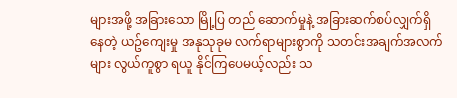များအဖို့ အခြားသော မြို့ပြ တည် ဆောက်မှုနဲ့ အခြားဆက်စပ်လျှက်ရှိနေတဲ့ ယဥ်ကျေးမှု အနုသုခုမ လက်ရာများစွာကို သတင်းအချက်အလက်များ လွယ်ကူစွာ ရယူ နိုင်ကြပေမယ့်လည်း သ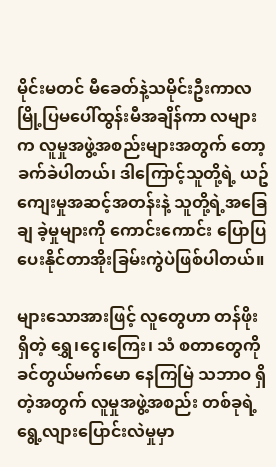မိုင်းမတင် မီခေတ်နဲ့သမိုင်းဦးကာလ မြို့ပြမပေါ်ထွန်းမီအချိန်ကာ လများက လူမှုအဖွဲ့အစည်းများအတွက် တော့ ခက်ခဲပါတယ်၊ ဒါကြောင့်သူတို့ရဲ့ ယဥ်ကျေးမှုအဆင့်အတန်းနဲ့ သူတို့ရဲ့အခြေချ ခဲ့မှုများကို ကောင်းကောင်း ပြောပြ ပေးနိုင်တာအိုးခြမ်းကွဲပဲဖြစ်ပါတယ်။

များသောအားဖြင့် လူတွေဟာ တန်ဖိုးရှိတဲ့ ရွှေ၊ငွေ၊ကြေး၊ သံ စတာတွေကို ခင်တွယ်မက်မော နေကြမြဲ သဘာဝ ရှိတဲ့အတွက် လူမှုအဖွဲ့အစည်း တစ်ခုရဲ့ ရွေ့လျားပြောင်းလဲမှုမှာ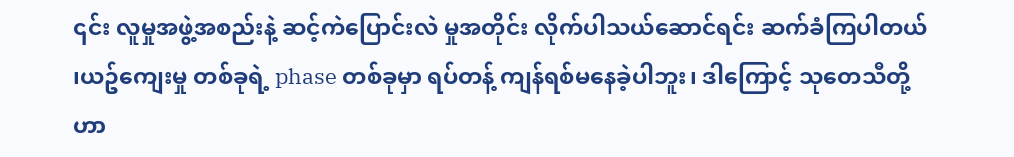၎င်း လူမှုအဖွဲ့အစည်းနဲ့ ဆင့်ကဲပြောင်းလဲ မှုအတိုင်း လိုက်ပါသယ်ဆောင်ရင်း ဆက်ခံကြပါတယ် ၊ယဥ်ကျေးမှု တစ်ခုရဲ့ phase တစ်ခုမှာ ရပ်တန့် ကျန်ရစ်မနေခဲ့ပါဘူး၊ ဒါကြောင့် သုတေသီတို့ဟာ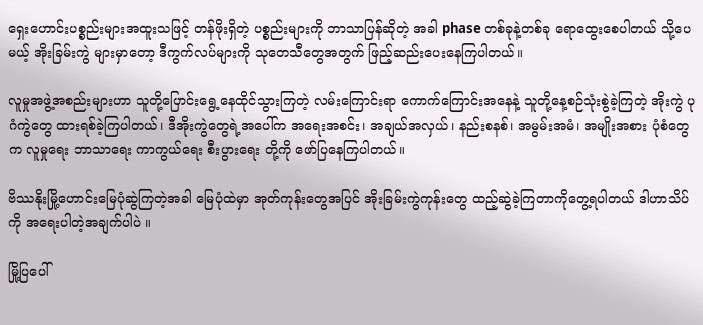ရှေးဟောင်းပစ္စည်းများအထူးသဖြင့် တန်ဖိုးရှိတဲ့ ပစ္စည်းများကို ဘာသာပြန်ဆိုတဲ့ အခါ phase တစ်ခုနဲ့တစ်ခု ရောထွေးစေပါတယ် သို့ပေမယ့် အိုးခြမ်းကွဲ များမှာတော့ ဒီကွက်လပ်များကို သုတေသီတွေအတွက် ဖြည့်ဆည်းပေးနေကြပါတယ်။

လူမှုအဖွဲ့အစည်းများဟာ သူတို့ပြောင်းရွေ့နေထိုင်သွားကြတဲ့ လမ်းကြောင်းရာ ကောက်ကြောင်းအနေနဲ့ သူတို့နေ့စဉ်သုံးစွဲခဲ့ကြတဲ့ အိုးကွဲ ပုဂံကွဲတွေ ထားရစ်ခဲ့ကြပါတယ်၊ ဒီအိုးကွဲတွေရဲ့အပေါ်က အရေးအစင်း၊ အချယ်အလှယ်၊ နည်းစနစ်၊ အမွမ်းအမံ၊ အမျိုးအစား ပုံစံတွေက လူမှုရေး ဘာသာရေး ကာကွယ်ရေး စီးပွားရေး တို့ကို ဖော်ပြနေကြပါတယ်။

ဗိဿနိုးမြို့ဟောင်းမြေပုံဆွဲကြတဲ့အခါ မြေပုံထဲမှာ အုတ်ကုန်းတွေအပြင် အိုးခြမ်းကွဲကုန်းတွေ ထည့်ဆွဲခဲ့ကြတာကိုတွေ့ရပါတယ် ဒါဟာသိပ်ကို အရေးပါတဲ့အချက်ပါပဲ ။

မြို့ပြပေါ်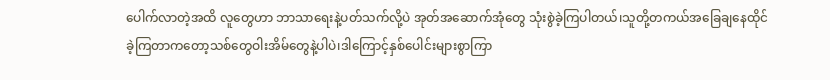ပေါက်လာတဲ့အထိ လူတွေဟာ ဘာသာရေးနဲ့ပတ်သက်လို့ပဲ အုတ်အဆောက်အုံတွေ သုံးစွဲခဲ့ကြပါတယ်၊သူတို့တကယ်အခြေချနေထိုင်ခဲ့ကြတာကတော့သစ်တွေဝါးအိမ်တွေနဲ့ပါပဲ၊ဒါကြောင့်နှစ်ပေါင်းများစွာကြာ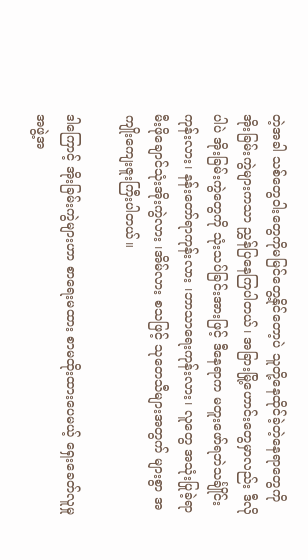တဲ့အခါ သစ်တွေဝါးတွေကိုမမြင်တွေ့နိုင်တော့ပဲ သူတို့နေထိုင်ခဲ့တဲ့နေရာတွေကို အိုးခြမ်းကွဲများကသာ ညွှန်ပြနေကြပါတယ်၊ အခြားမြို့ဟောင်းတွေမှာလည်း ဒီလိုပါပဲ အိုးခြမ်းကွဲတွေကို သုံးသပ်ခြင်းအားဖြင့် ဒီနေရာက မတူးဖော်ရဘဲသင်္ချိုင်းကုန်းလား၊ နန်းတော်ရာကုန်းလား ၊ဘာသာရေးကုန်းလား၊ လူတွေ အသုံးပြုခဲ့ရာ မီးဖိုချောင်သုံးအိုးကွဲလား ၊အိမ်လား စသဖြင့် သုတေသီများအတွက် များစွာ အကျိုးကျေးဇူးကြီးပါတယ်။

ဒါကြောင့် အိုးခြမ်းကွဲများဟာ စာရေးမထား စာမထိုးထားပေမယ့် ရှေးခေတ်လူမှုအဖွဲ့အ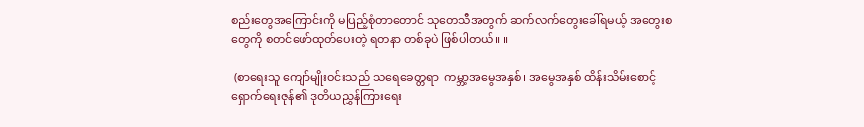စည်းတွေအကြောင်းကို မပြည့်စုံတာတောင် သုတေသီအတွက် ဆက်လက်တွေးခေါ်ရမယ့် အတွေးစတွေကို စတင်ဖော်ထုတ်ပေးတဲ့ ရတနာ တစ်ခုပဲ ဖြစ်ပါတယ်။ ။

 (စာရေးသူ ကျော်မျိုးဝင်းသည် သရေခေတ္တရာ  ကမ္ဘာ့အမွေအနှစ်၊ အမွေအနှစ် ထိန်းသိမ်းစောင့်ရှောက်ရေးဇုန်၏ ဒုတိယညွှန်ကြားရေး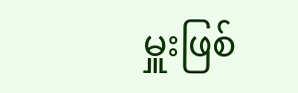မှူးဖြစ်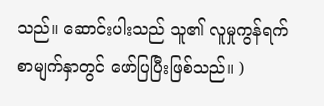သည်။ ဆောင်းပါးသည် သူ၏ လူမှုကွန်ရက်စာမျက်နှာတွင် ဖော်ပြပြီးဖြစ်သည်။ )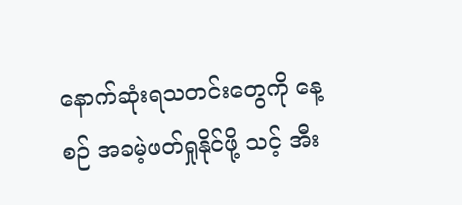နောက်ဆုံးရသတင်းတွေကို နေ့စဉ် အခမဲ့ဖတ်ရှုနိုင်ဖို့ သင့် အီး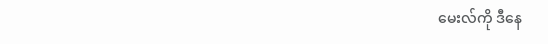မေးလ်ကို ဒီနေ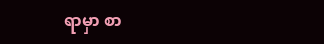ရာမှာ စာ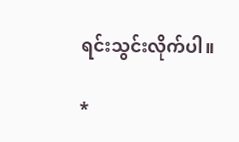ရင်းသွင်းလိုက်ပါ။

*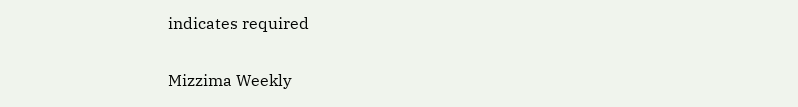indicates required

Mizzima Weekly